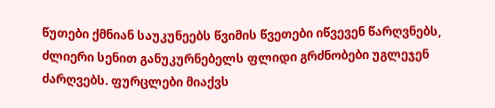წუთები ქმნიან საუკუნეებს წვიმის წვეთები იწვევენ წარღვნებს, ძლიერი სენით განუკურნებელს ფლიდი გრძნობები უგლეჯენ ძარღვებს. ფურცლები მიაქვს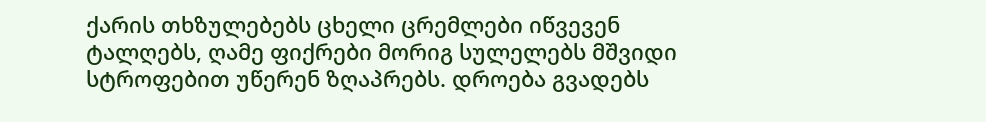ქარის თხზულებებს ცხელი ცრემლები იწვევენ ტალღებს, ღამე ფიქრები მორიგ სულელებს მშვიდი სტროფებით უწერენ ზღაპრებს. დროება გვადებს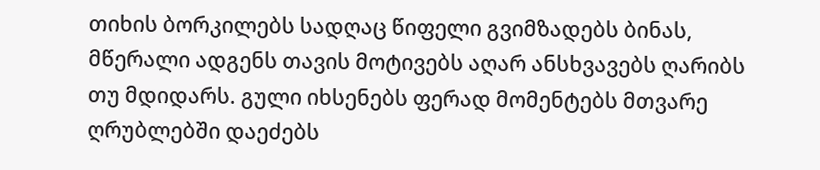თიხის ბორკილებს სადღაც წიფელი გვიმზადებს ბინას, მწერალი ადგენს თავის მოტივებს აღარ ანსხვავებს ღარიბს თუ მდიდარს. გული იხსენებს ფერად მომენტებს მთვარე ღრუბლებში დაეძებს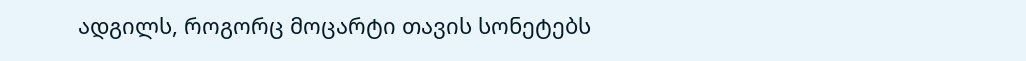ადგილს, როგორც მოცარტი თავის სონეტებს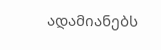ადამიანებს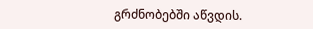გრძნობებში აწვდის.